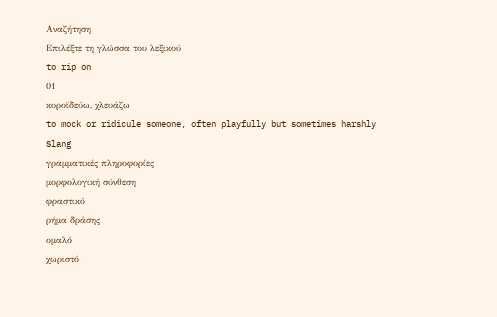Αναζήτηση
Επιλέξτε τη γλώσσα του λεξικού
to rip on
01
κοροϊδεύω, χλευάζω
to mock or ridicule someone, often playfully but sometimes harshly
Slang
γραμματικές πληροφορίες
μορφολογική σύνθεση
φραστικό
ρήμα δράσης
ομαλό
χωριστό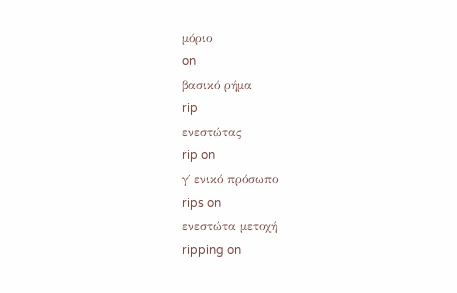μόριο
on
βασικό ρήμα
rip
ενεστώτας
rip on
γ΄ ενικό πρόσωπο
rips on
ενεστώτα μετοχή
ripping on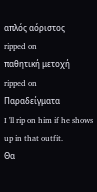απλός αόριστος
ripped on
παθητική μετοχή
ripped on
Παραδείγματα
I 'll rip on him if he shows up in that outfit.
Θα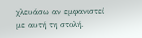χλευάσω αν εμφανιστεί με αυτή τη στολή.